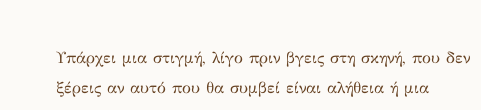Υπάρχει μια στιγμή, λίγο πριν βγεις στη σκηνή, που δεν ξέρεις αν αυτό που θα συμβεί είναι αλήθεια ή μια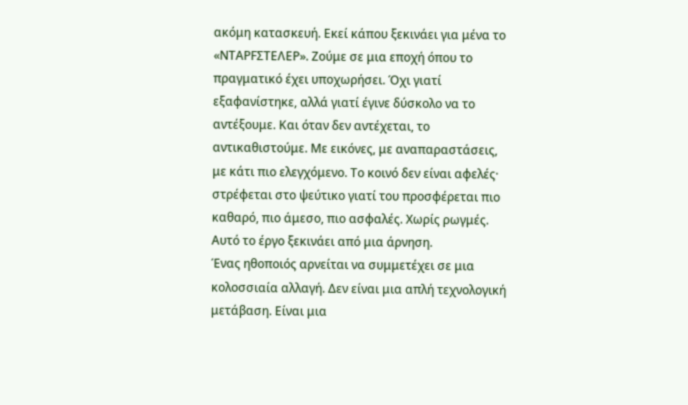ακόμη κατασκευή. Εκεί κάπου ξεκινάει για μένα το «ΝΤΑΡFΣΤΕΛΕΡ». Ζούμε σε μια εποχή όπου το πραγματικό έχει υποχωρήσει. Όχι γιατί εξαφανίστηκε, αλλά γιατί έγινε δύσκολο να το αντέξουμε. Και όταν δεν αντέχεται, το αντικαθιστούμε. Με εικόνες, με αναπαραστάσεις, με κάτι πιο ελεγχόμενο. Το κοινό δεν είναι αφελές· στρέφεται στο ψεύτικο γιατί του προσφέρεται πιο καθαρό, πιο άμεσο, πιο ασφαλές. Χωρίς ρωγμές.
Αυτό το έργο ξεκινάει από μια άρνηση.
Ένας ηθοποιός αρνείται να συμμετέχει σε μια κολοσσιαία αλλαγή. Δεν είναι μια απλή τεχνολογική μετάβαση. Είναι μια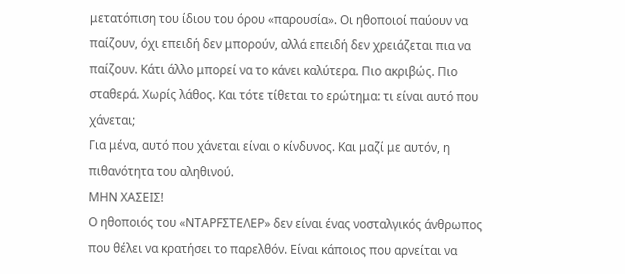μετατόπιση του ίδιου του όρου «παρουσία». Οι ηθοποιοί παύουν να παίζουν, όχι επειδή δεν μπορούν, αλλά επειδή δεν χρειάζεται πια να παίζουν. Κάτι άλλο μπορεί να το κάνει καλύτερα. Πιο ακριβώς. Πιο σταθερά. Χωρίς λάθος. Και τότε τίθεται το ερώτημα: τι είναι αυτό που χάνεται;
Για μένα, αυτό που χάνεται είναι ο κίνδυνος. Και μαζί με αυτόν, η πιθανότητα του αληθινού.
ΜΗΝ ΧΑΣΕΙΣ!
Ο ηθοποιός του «ΝΤΑΡFΣΤΕΛΕΡ» δεν είναι ένας νοσταλγικός άνθρωπος που θέλει να κρατήσει το παρελθόν. Είναι κάποιος που αρνείται να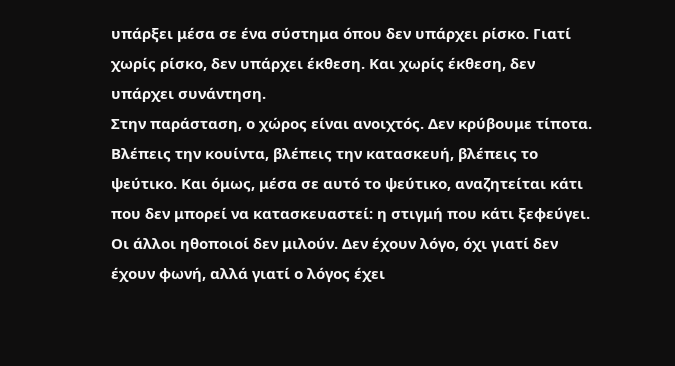υπάρξει μέσα σε ένα σύστημα όπου δεν υπάρχει ρίσκο. Γιατί χωρίς ρίσκο, δεν υπάρχει έκθεση. Και χωρίς έκθεση, δεν υπάρχει συνάντηση.
Στην παράσταση, ο χώρος είναι ανοιχτός. Δεν κρύβουμε τίποτα. Βλέπεις την κουίντα, βλέπεις την κατασκευή, βλέπεις το ψεύτικο. Και όμως, μέσα σε αυτό το ψεύτικο, αναζητείται κάτι που δεν μπορεί να κατασκευαστεί: η στιγμή που κάτι ξεφεύγει.
Οι άλλοι ηθοποιοί δεν μιλούν. Δεν έχουν λόγο, όχι γιατί δεν έχουν φωνή, αλλά γιατί ο λόγος έχει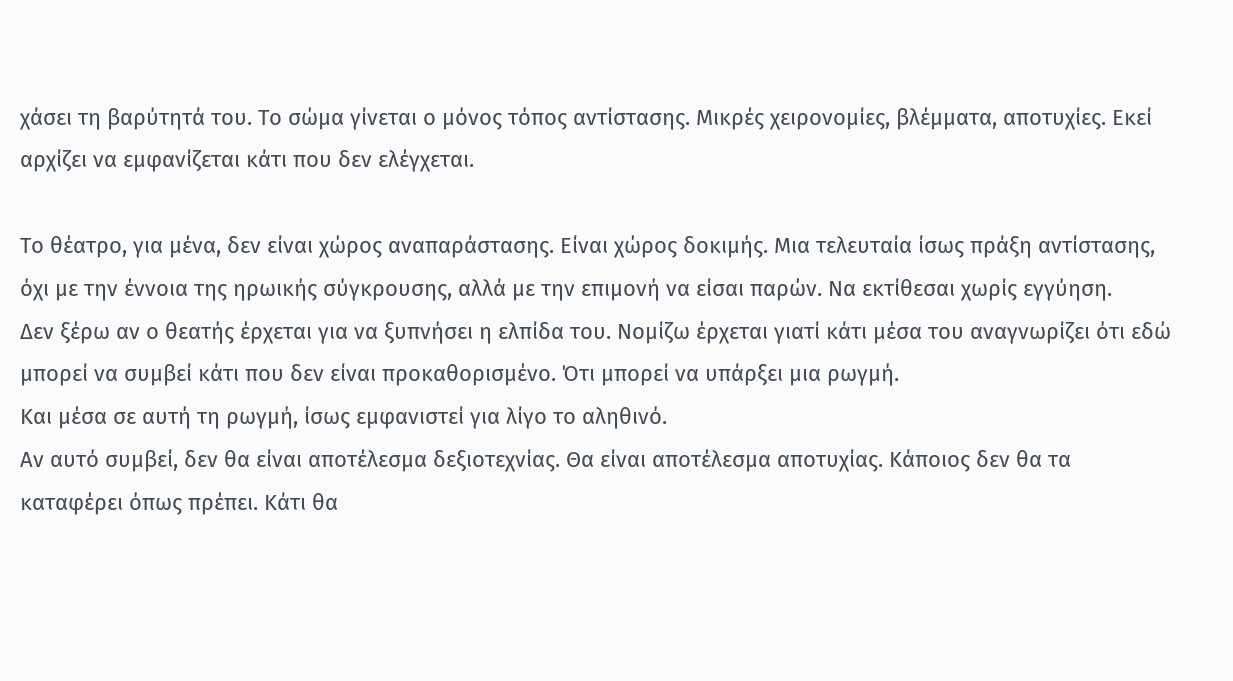χάσει τη βαρύτητά του. Το σώμα γίνεται ο μόνος τόπος αντίστασης. Μικρές χειρονομίες, βλέμματα, αποτυχίες. Εκεί αρχίζει να εμφανίζεται κάτι που δεν ελέγχεται.

Το θέατρο, για μένα, δεν είναι χώρος αναπαράστασης. Είναι χώρος δοκιμής. Μια τελευταία ίσως πράξη αντίστασης, όχι με την έννοια της ηρωικής σύγκρουσης, αλλά με την επιμονή να είσαι παρών. Να εκτίθεσαι χωρίς εγγύηση.
Δεν ξέρω αν ο θεατής έρχεται για να ξυπνήσει η ελπίδα του. Νομίζω έρχεται γιατί κάτι μέσα του αναγνωρίζει ότι εδώ μπορεί να συμβεί κάτι που δεν είναι προκαθορισμένο. Ότι μπορεί να υπάρξει μια ρωγμή.
Και μέσα σε αυτή τη ρωγμή, ίσως εμφανιστεί για λίγο το αληθινό.
Αν αυτό συμβεί, δεν θα είναι αποτέλεσμα δεξιοτεχνίας. Θα είναι αποτέλεσμα αποτυχίας. Κάποιος δεν θα τα καταφέρει όπως πρέπει. Κάτι θα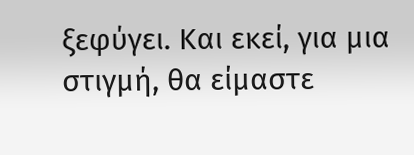ξεφύγει. Και εκεί, για μια στιγμή, θα είμαστε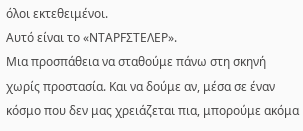όλοι εκτεθειμένοι.
Αυτό είναι το «ΝΤΑΡFΣΤΕΛΕΡ».
Μια προσπάθεια να σταθούμε πάνω στη σκηνή χωρίς προστασία. Και να δούμε αν, μέσα σε έναν κόσμο που δεν μας χρειάζεται πια, μπορούμε ακόμα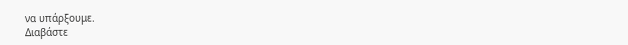να υπάρξουμε.
Διαβάστε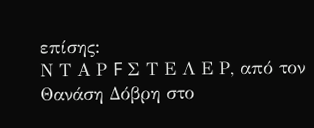επίσης:
Ν Τ Α Ρ F Σ Τ Ε Λ Ε Ρ, από τον Θανάση Δόβρη στο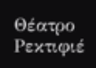Θέατρο Ρεκτιφιέ